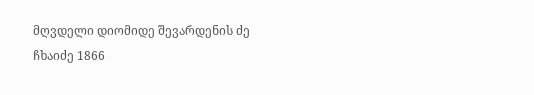მღვდელი დიომიდე შევარდენის ძე ჩხაიძე 1866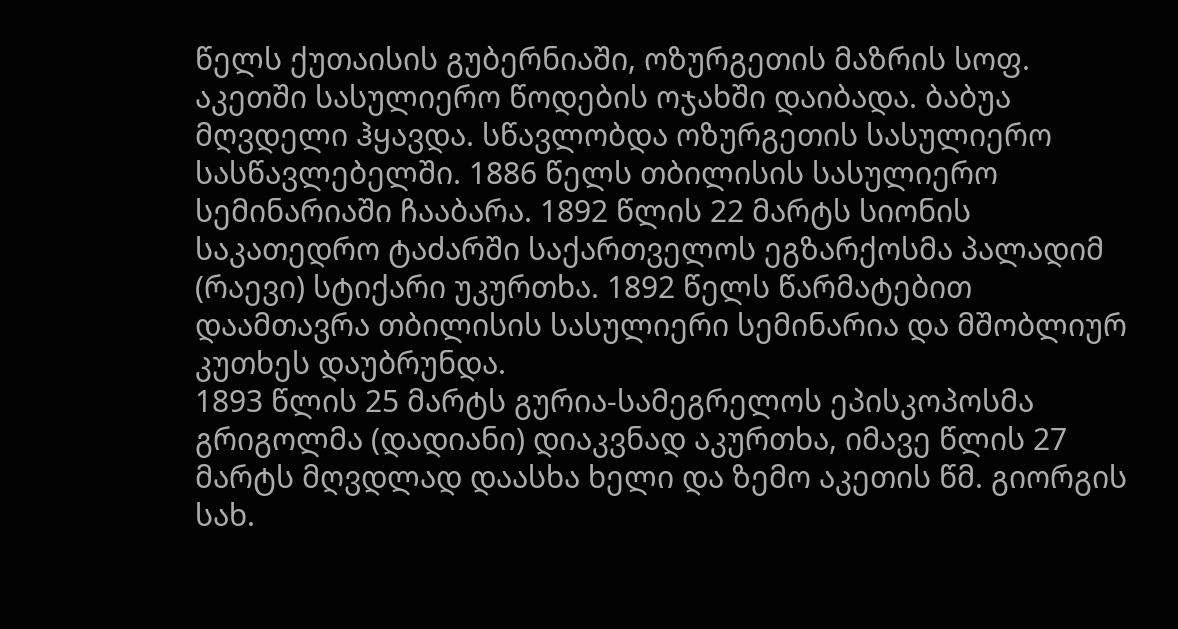წელს ქუთაისის გუბერნიაში, ოზურგეთის მაზრის სოფ. აკეთში სასულიერო წოდების ოჯახში დაიბადა. ბაბუა მღვდელი ჰყავდა. სწავლობდა ოზურგეთის სასულიერო სასწავლებელში. 1886 წელს თბილისის სასულიერო სემინარიაში ჩააბარა. 1892 წლის 22 მარტს სიონის საკათედრო ტაძარში საქართველოს ეგზარქოსმა პალადიმ (რაევი) სტიქარი უკურთხა. 1892 წელს წარმატებით დაამთავრა თბილისის სასულიერი სემინარია და მშობლიურ კუთხეს დაუბრუნდა.
1893 წლის 25 მარტს გურია-სამეგრელოს ეპისკოპოსმა გრიგოლმა (დადიანი) დიაკვნად აკურთხა, იმავე წლის 27 მარტს მღვდლად დაასხა ხელი და ზემო აკეთის წმ. გიორგის სახ.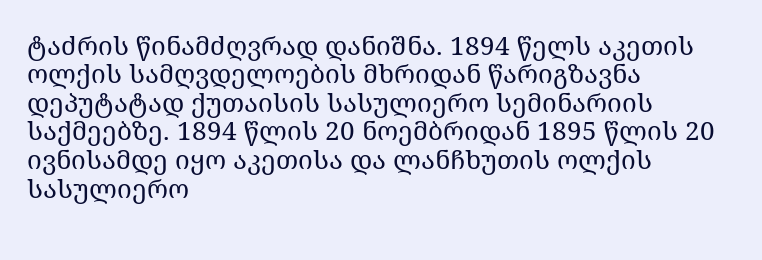ტაძრის წინამძღვრად დანიშნა. 1894 წელს აკეთის ოლქის სამღვდელოების მხრიდან წარიგზავნა დეპუტატად ქუთაისის სასულიერო სემინარიის საქმეებზე. 1894 წლის 20 ნოემბრიდან 1895 წლის 20 ივნისამდე იყო აკეთისა და ლანჩხუთის ოლქის სასულიერო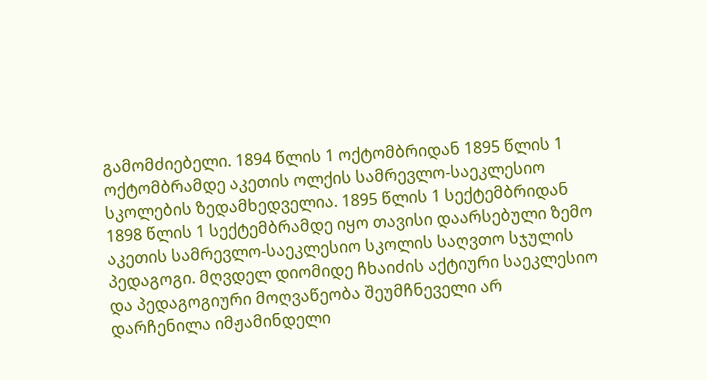გამომძიებელი. 1894 წლის 1 ოქტომბრიდან 1895 წლის 1 ოქტომბრამდე აკეთის ოლქის სამრევლო-საეკლესიო სკოლების ზედამხედველია. 1895 წლის 1 სექტემბრიდან 1898 წლის 1 სექტემბრამდე იყო თავისი დაარსებული ზემო აკეთის სამრევლო-საეკლესიო სკოლის საღვთო სჯულის პედაგოგი. მღვდელ დიომიდე ჩხაიძის აქტიური საეკლესიო და პედაგოგიური მოღვაწეობა შეუმჩნეველი არ დარჩენილა იმჟამინდელი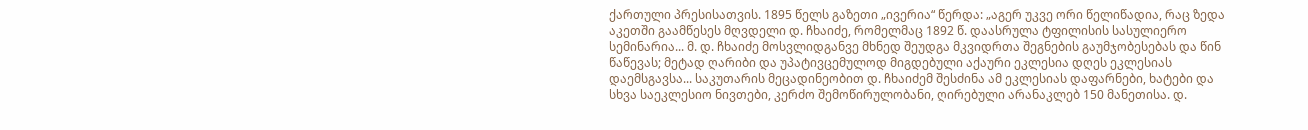ქართული პრესისათვის. 1895 წელს გაზეთი „ივერია“ წერდა: „აგერ უკვე ორი წელიწადია, რაც ზედა აკეთში გაამწესეს მღვდელი დ. ჩხაიძე, რომელმაც 1892 წ. დაასრულა ტფილისის სასულიერო სემინარია... მ. დ. ჩხაიძე მოსვლიდგანვე მხნედ შეუდგა მკვიდრთა შეგნების გაუმჯობესებას და წინ წაწევას; მეტად ღარიბი და უპატივცემულოდ მიგდებული აქაური ეკლესია დღეს ეკლესიას დაემსგავსა... საკუთარის მეცადინეობით დ. ჩხაიძემ შესძინა ამ ეკლესიას დაფარნები, ხატები და სხვა საეკლესიო ნივთები, კერძო შემოწირულობანი, ღირებული არანაკლებ 150 მანეთისა. დ.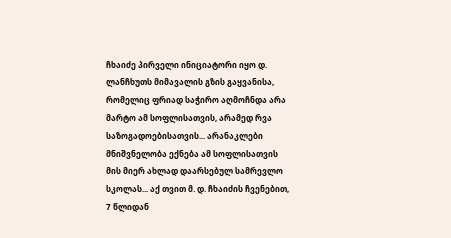ჩხაიძე პირველი ინიციატორი იყო დ. ლანჩხუთს მიმავალის გზის გაყვანისა, რომელიც ფრიად საჭირო აღმოჩნდა არა მარტო ამ სოფლისათვის, არამედ რვა საზოგადოებისათვის... არანაკლები მნიშვნელობა ექნება ამ სოფლისათვის მის მიერ ახლად დაარსებულ სამრევლო სკოლას... აქ თვით მ. დ. ჩხაიძის ჩვენებით, 7 წლიდან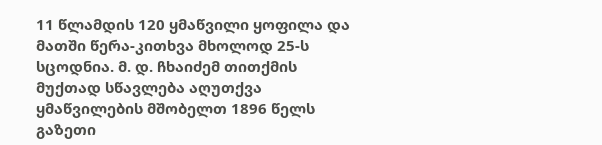11 წლამდის 120 ყმაწვილი ყოფილა და მათში წერა-კითხვა მხოლოდ 25-ს სცოდნია. მ. დ. ჩხაიძემ თითქმის მუქთად სწავლება აღუთქვა ყმაწვილების მშობელთ 1896 წელს გაზეთი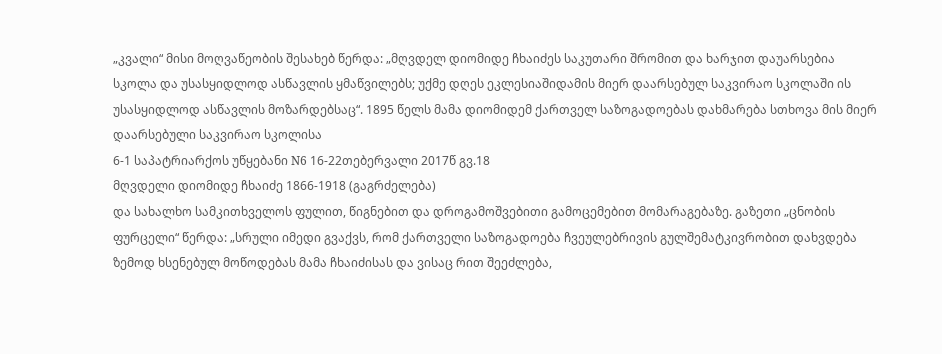„კვალი“ მისი მოღვაწეობის შესახებ წერდა: „მღვდელ დიომიდე ჩხაიძეს საკუთარი შრომით და ხარჯით დაუარსებია სკოლა და უსასყიდლოდ ასწავლის ყმაწვილებს; უქმე დღეს ეკლესიაშიდამის მიერ დაარსებულ საკვირაო სკოლაში ის უსასყიდლოდ ასწავლის მოზარდებსაც“. 1895 წელს მამა დიომიდემ ქართველ საზოგადოებას დახმარება სთხოვა მის მიერ დაარსებული საკვირაო სკოლისა
6-1 საპატრიარქოს უწყებანი N6 16-22თებერვალი 2017წ გვ.18
მღვდელი დიომიდე ჩხაიძე 1866-1918 (გაგრძელება)
და სახალხო სამკითხველოს ფულით, წიგნებით და დროგამოშვებითი გამოცემებით მომარაგებაზე. გაზეთი „ცნობის ფურცელი“ წერდა: „სრული იმედი გვაქვს, რომ ქართველი საზოგადოება ჩვეულებრივის გულშემატკივრობით დახვდება ზემოდ ხსენებულ მოწოდებას მამა ჩხაიძისას და ვისაც რით შეეძლება,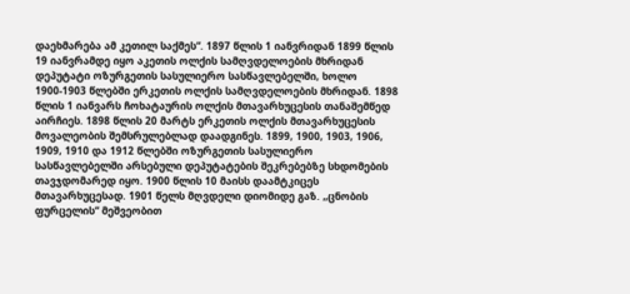დაეხმარება ამ კეთილ საქმეს“. 1897 წლის 1 იანვრიდან 1899 წლის 19 იანვრამდე იყო აკეთის ოლქის სამღვდელოების მხრიდან დეპუტატი ოზურგეთის სასულიერო სასწავლებელში, ხოლო 1900-1903 წლებში ერკეთის ოლქის სამღვდელოების მხრიდან. 1898 წლის 1 იანვარს ჩოხატაურის ოლქის მთავარხუცესის თანაშემწედ აირჩიეს. 1898 წლის 20 მარტს ერკეთის ოლქის მთავარხუცესის მოვალეობის შემსრულებლად დაადგინეს. 1899, 1900, 1903, 1906, 1909, 1910 და 1912 წლებში ოზურგეთის სასულიერო სასწავლებელში არსებული დეპუტატების შეკრებებზე სხდომების თავჯდომარედ იყო. 1900 წლის 10 მაისს დაამტკიცეს მთავარხუცესად. 1901 წელს მღვდელი დიომიდე გაზ. „ცნობის ფურცელის“ მეშვეობით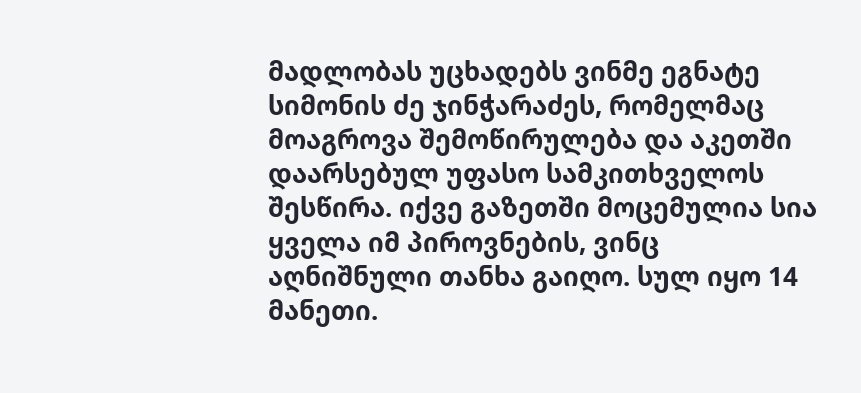მადლობას უცხადებს ვინმე ეგნატე სიმონის ძე ჯინჭარაძეს, რომელმაც მოაგროვა შემოწირულება და აკეთში დაარსებულ უფასო სამკითხველოს შესწირა. იქვე გაზეთში მოცემულია სია ყველა იმ პიროვნების, ვინც აღნიშნული თანხა გაიღო. სულ იყო 14 მანეთი.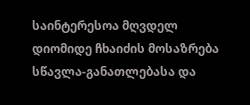საინტერესოა მღვდელ დიომიდე ჩხაიძის მოსაზრება სწავლა-განათლებასა და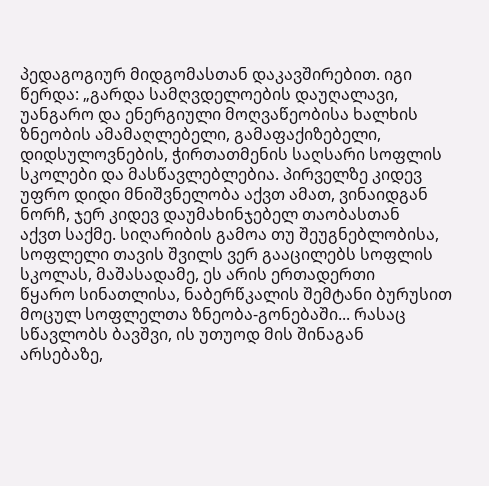პედაგოგიურ მიდგომასთან დაკავშირებით. იგი წერდა: „გარდა სამღვდელოების დაუღალავი, უანგარო და ენერგიული მოღვაწეობისა ხალხის ზნეობის ამამაღლებელი, გამაფაქიზებელი, დიდსულოვნების, ჭირთათმენის საღსარი სოფლის სკოლები და მასწავლებლებია. პირველზე კიდევ უფრო დიდი მნიშვნელობა აქვთ ამათ, ვინაიდგან ნორჩ, ჯერ კიდევ დაუმახინჯებელ თაობასთან
აქვთ საქმე. სიღარიბის გამოა თუ შეუგნებლობისა, სოფლელი თავის შვილს ვერ გააცილებს სოფლის სკოლას, მაშასადამე, ეს არის ერთადერთი
წყარო სინათლისა, ნაბერწკალის შემტანი ბურუსით მოცულ სოფლელთა ზნეობა-გონებაში... რასაც სწავლობს ბავშვი, ის უთუოდ მის შინაგან
არსებაზე,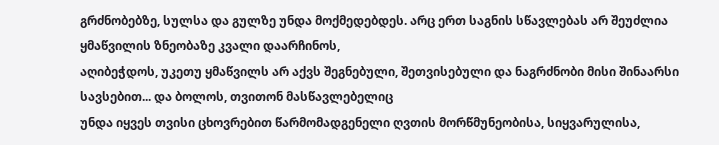გრძნობებზე, სულსა და გულზე უნდა მოქმედებდეს. არც ერთ საგნის სწავლებას არ შეუძლია ყმაწვილის ზნეობაზე კვალი დაარჩინოს,
აღიბეჭდოს, უკეთუ ყმაწვილს არ აქვს შეგნებული, შეთვისებული და ნაგრძნობი მისი შინაარსი სავსებით... და ბოლოს, თვითონ მასწავლებელიც
უნდა იყვეს თვისი ცხოვრებით წარმომადგენელი ღვთის მორწმუნეობისა, სიყვარულისა,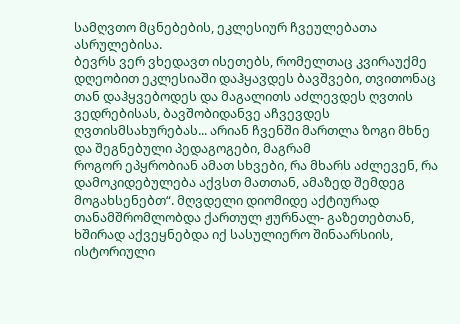სამღვთო მცნებების, ეკლესიურ ჩვეულებათა ასრულებისა.
ბევრს ვერ ვხედავთ ისეთებს, რომელთაც კვირაუქმე დღეობით ეკლესიაში დაჰყავდეს ბავშვები, თვითონაც თან დაჰყვებოდეს და მაგალითს აძლევდეს ღვთის ვედრებისას, ბავშობიდანვე აჩვევდეს ღვთისმსახურებას... არიან ჩვენში მართლა ზოგი მხნე და შეგნებული პედაგოგები, მაგრამ
როგორ ეპყრობიან ამათ სხვები, რა მხარს აძლევენ, რა დამოკიდებულება აქვსთ მათთან, ამაზედ შემდეგ მოგახსენებთ“. მღვდელი დიომიდე აქტიურად თანამშრომლობდა ქართულ ჟურნალ- გაზეთებთან, ხშირად აქვეყნებდა იქ სასულიერო შინაარსიის, ისტორიული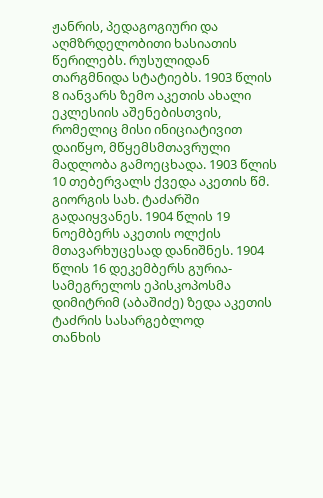ჟანრის, პედაგოგიური და აღმზრდელობითი ხასიათის წერილებს. რუსულიდან
თარგმნიდა სტატიებს. 1903 წლის 8 იანვარს ზემო აკეთის ახალი ეკლესიის აშენებისთვის, რომელიც მისი ინიციატივით დაიწყო, მწყემსმთავრული მადლობა გამოეცხადა. 1903 წლის 10 თებერვალს ქვედა აკეთის წმ. გიორგის სახ. ტაძარში გადაიყვანეს. 1904 წლის 19 ნოემბერს აკეთის ოლქის მთავარხუცესად დანიშნეს. 1904 წლის 16 დეკემბერს გურია-სამეგრელოს ეპისკოპოსმა დიმიტრიმ (აბაშიძე) ზედა აკეთის ტაძრის სასარგებლოდ
თანხის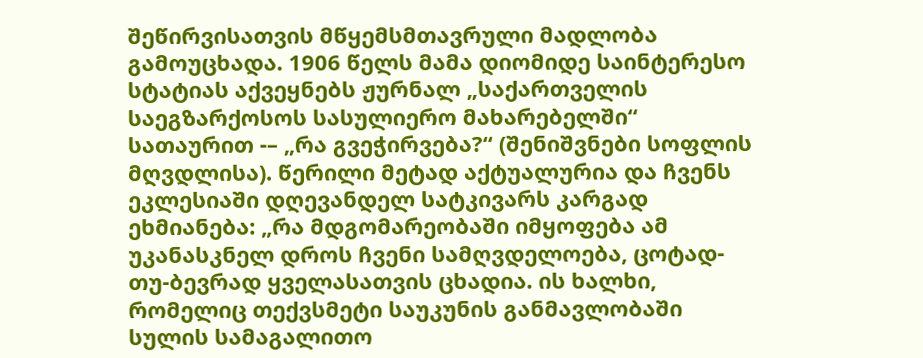შეწირვისათვის მწყემსმთავრული მადლობა გამოუცხადა. 1906 წელს მამა დიომიდე საინტერესო სტატიას აქვეყნებს ჟურნალ „საქართველის საეგზარქოსოს სასულიერო მახარებელში“ სათაურით -– „რა გვეჭირვება?“ (შენიშვნები სოფლის მღვდლისა). წერილი მეტად აქტუალურია და ჩვენს ეკლესიაში დღევანდელ სატკივარს კარგად ეხმიანება: „რა მდგომარეობაში იმყოფება ამ უკანასკნელ დროს ჩვენი სამღვდელოება, ცოტად-თუ-ბევრად ყველასათვის ცხადია. ის ხალხი, რომელიც თექვსმეტი საუკუნის განმავლობაში სულის სამაგალითო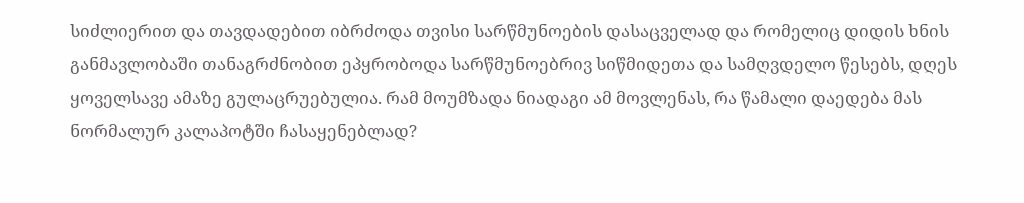სიძლიერით და თავდადებით იბრძოდა თვისი სარწმუნოების დასაცველად და რომელიც დიდის ხნის განმავლობაში თანაგრძნობით ეპყრობოდა სარწმუნოებრივ სიწმიდეთა და სამღვდელო წესებს, დღეს ყოველსავე ამაზე გულაცრუებულია. რამ მოუმზადა ნიადაგი ამ მოვლენას, რა წამალი დაედება მას ნორმალურ კალაპოტში ჩასაყენებლად?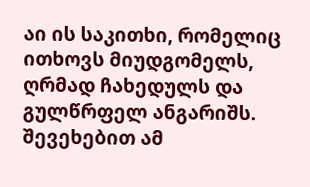აი ის საკითხი, რომელიც ითხოვს მიუდგომელს, ღრმად ჩახედულს და გულწრფელ ანგარიშს. შევეხებით ამ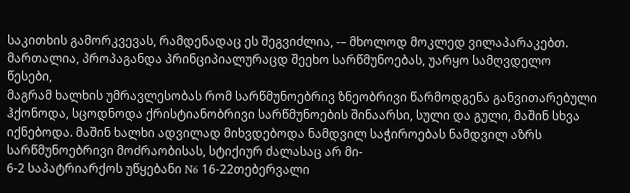საკითხის გამორკვევას, რამდენადაც ეს შეგვიძლია, -– მხოლოდ მოკლედ ვილაპარაკებთ. მართალია, პროპაგანდა პრინციპიალურაცდ შეეხო სარწმუნოებას, უარყო სამღვდელო წესები,
მაგრამ ხალხის უმრავლესობას რომ სარწმუნოებრივ ზნეობრივი წარმოდგენა განვითარებული ჰქონოდა, სცოდნოდა ქრისტიანობრივი სარწმუნოების შინაარსი, სული და გული, მაშინ სხვა იქნებოდა. მაშინ ხალხი ადვილად მიხვდებოდა ნამდვილ საჭიროებას ნამდვილ აზრს სარწმუნოებრივი მოძრაობისას, სტიქიურ ძალასაც არ მი-
6-2 საპატრიარქოს უწყებანი N6 16-22თებერვალი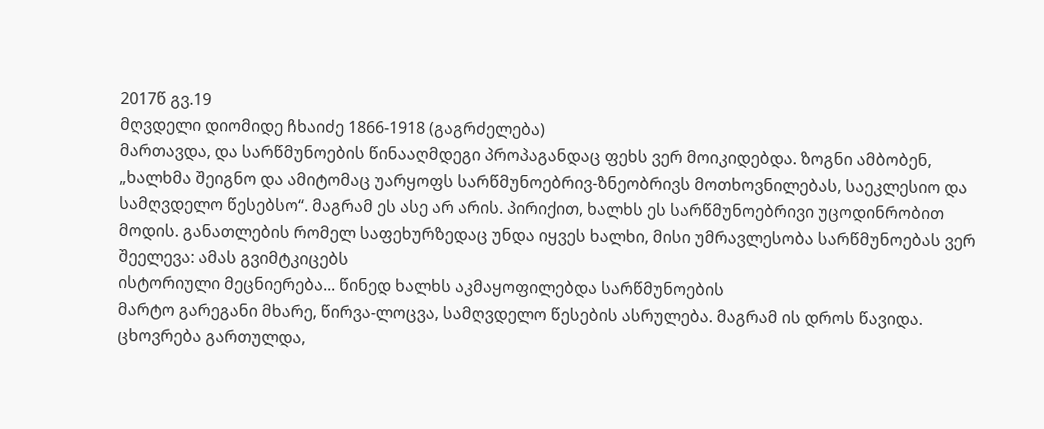2017წ გვ.19
მღვდელი დიომიდე ჩხაიძე 1866-1918 (გაგრძელება)
მართავდა, და სარწმუნოების წინააღმდეგი პროპაგანდაც ფეხს ვერ მოიკიდებდა. ზოგნი ამბობენ, „ხალხმა შეიგნო და ამიტომაც უარყოფს სარწმუნოებრივ-ზნეობრივს მოთხოვნილებას, საეკლესიო და სამღვდელო წესებსო“. მაგრამ ეს ასე არ არის. პირიქით, ხალხს ეს სარწმუნოებრივი უცოდინრობით მოდის. განათლების რომელ საფეხურზედაც უნდა იყვეს ხალხი, მისი უმრავლესობა სარწმუნოებას ვერ შეელევა: ამას გვიმტკიცებს
ისტორიული მეცნიერება... წინედ ხალხს აკმაყოფილებდა სარწმუნოების
მარტო გარეგანი მხარე, წირვა-ლოცვა, სამღვდელო წესების ასრულება. მაგრამ ის დროს წავიდა. ცხოვრება გართულდა,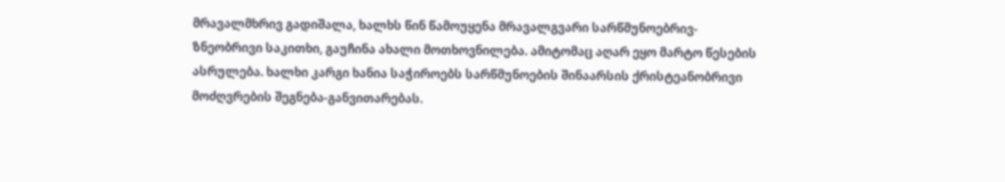მრავალმხრივ გადიშალა, ხალხს წინ წამოუყენა მრავალგვარი სარწმუნოებრივ-ზნეობრივი საკითხი, გაუჩინა ახალი მოთხოვნილება. ამიტომაც აღარ ეყო მარტო წესების ასრულება. ხალხი კარგი ხანია საჭიროებს სარწმუნოების შინაარსის ქრისტეანობრივი მოძღვრების შეგნება-განვითარებას.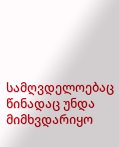სამღვდელოებაც წინადაც უნდა მიმხვდარიყო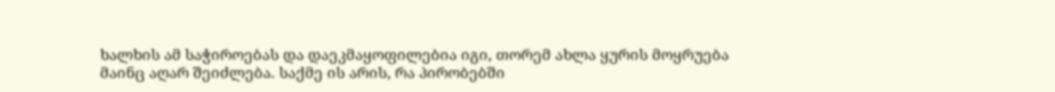ხალხის ამ საჭიროებას და დაეკმაყოფილებია იგი, თორემ ახლა ყურის მოყრუება მაინც აღარ შეიძლება. საქმე ის არის, რა პირობებში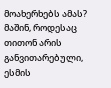მოახერხებს ამას? მაშინ, როდესაც თითონ არის განვითარებული, ესმის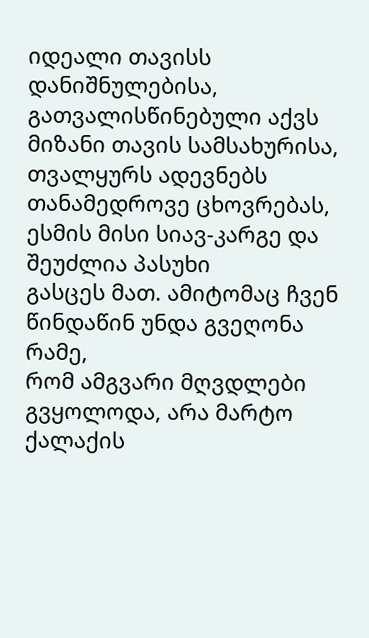იდეალი თავისს დანიშნულებისა, გათვალისწინებული აქვს მიზანი თავის სამსახურისა, თვალყურს ადევნებს თანამედროვე ცხოვრებას, ესმის მისი სიავ-კარგე და შეუძლია პასუხი
გასცეს მათ. ამიტომაც ჩვენ წინდაწინ უნდა გვეღონა რამე,
რომ ამგვარი მღვდლები გვყოლოდა, არა მარტო ქალაქის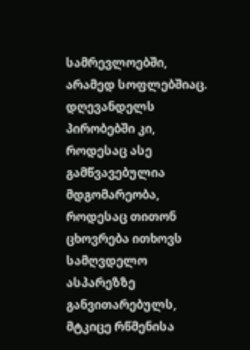სამრევლოებში, არამედ სოფლებშიაც. დღევანდელს პირობებში კი, როდესაც ასე გამწვავებულია მდგომარეობა, როდესაც თითონ ცხოვრება ითხოვს სამღვდელო ასპარეზზე განვითარებულს, მტკიცე რწმენისა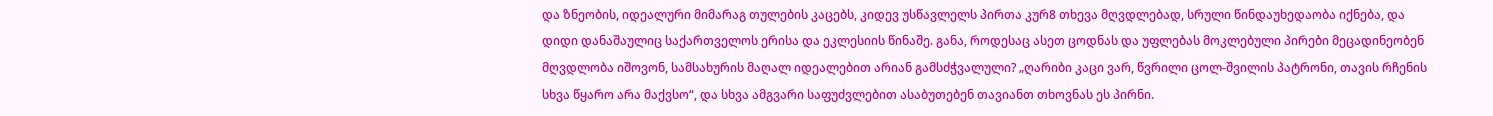და ზნეობის, იდეალური მიმარაგ თულების კაცებს, კიდევ უსწავლელს პირთა კურ8 თხევა მღვდლებად, სრული წინდაუხედაობა იქნება, და დიდი დანაშაულიც საქართველოს ერისა და ეკლესიის წინაშე. განა, როდესაც ასეთ ცოდნას და უფლებას მოკლებული პირები მეცადინეობენ მღვდლობა იშოვონ, სამსახურის მაღალ იდეალებით არიან გამსძჭვალული? „ღარიბი კაცი ვარ, წვრილი ცოლ-შვილის პატრონი, თავის რჩენის სხვა წყარო არა მაქვსო“, და სხვა ამგვარი საფუძვლებით ასაბუთებენ თავიანთ თხოვნას ეს პირნი.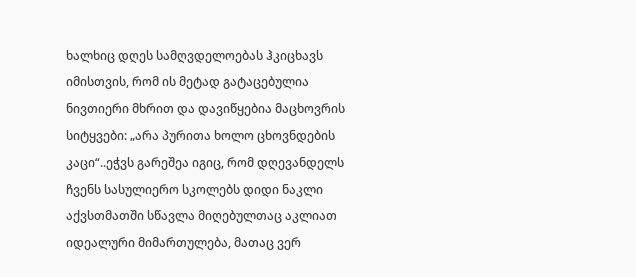ხალხიც დღეს სამღვდელოებას ჰკიცხავს იმისთვის, რომ ის მეტად გატაცებულია ნივთიერი მხრით და დავიწყებია მაცხოვრის სიტყვები: „არა პურითა ხოლო ცხოვნდების კაცი“..ეჭვს გარეშეა იგიც, რომ დღევანდელს ჩვენს სასულიერო სკოლებს დიდი ნაკლი აქვსთმათში სწავლა მიღებულთაც აკლიათ იდეალური მიმართულება, მათაც ვერ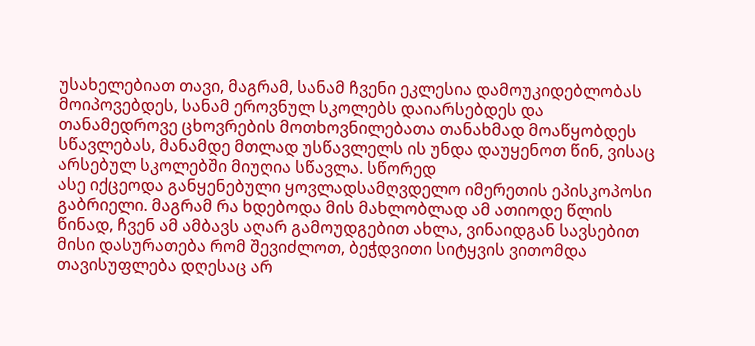უსახელებიათ თავი, მაგრამ, სანამ ჩვენი ეკლესია დამოუკიდებლობას მოიპოვებდეს, სანამ ეროვნულ სკოლებს დაიარსებდეს და თანამედროვე ცხოვრების მოთხოვნილებათა თანახმად მოაწყობდეს სწავლებას, მანამდე მთლად უსწავლელს ის უნდა დაუყენოთ წინ, ვისაც არსებულ სკოლებში მიუღია სწავლა. სწორედ
ასე იქცეოდა განყენებული ყოვლადსამღვდელო იმერეთის ეპისკოპოსი გაბრიელი. მაგრამ რა ხდებოდა მის მახლობლად ამ ათიოდე წლის წინად, ჩვენ ამ ამბავს აღარ გამოუდგებით ახლა, ვინაიდგან სავსებით მისი დასურათება რომ შევიძლოთ, ბეჭდვითი სიტყვის ვითომდა თავისუფლება დღესაც არ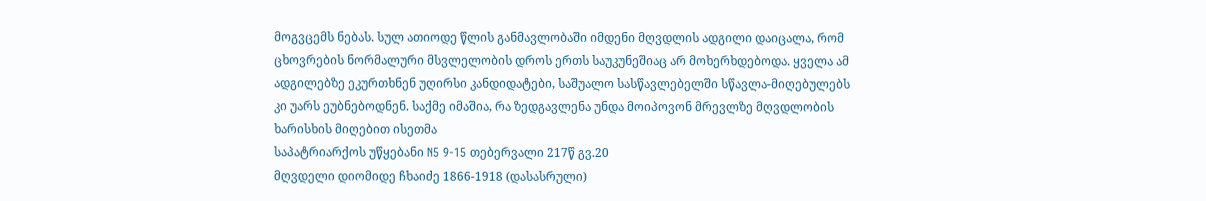მოგვცემს ნებას. სულ ათიოდე წლის განმავლობაში იმდენი მღვდლის ადგილი დაიცალა, რომ ცხოვრების ნორმალური მსვლელობის დროს ერთს საუკუნეშიაც არ მოხერხდებოდა. ყველა ამ ადგილებზე ეკურთხნენ უღირსი კანდიდატები, საშუალო სასწავლებელში სწავლა-მიღებულებს კი უარს ეუბნებოდნენ. საქმე იმაშია, რა ზედგავლენა უნდა მოიპოვონ მრევლზე მღვდლობის ხარისხის მიღებით ისეთმა
საპატრიარქოს უწყებანი N5 9-15 თებერვალი 217წ გვ.20
მღვდელი დიომიდე ჩხაიძე 1866-1918 (დასასრული)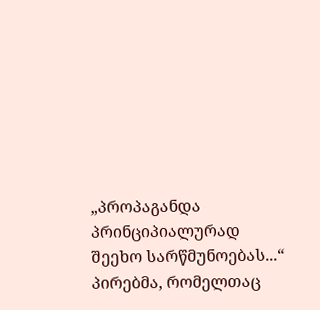„პროპაგანდა პრინციპიალურად შეეხო სარწმუნოებას...“
პირებმა, რომელთაც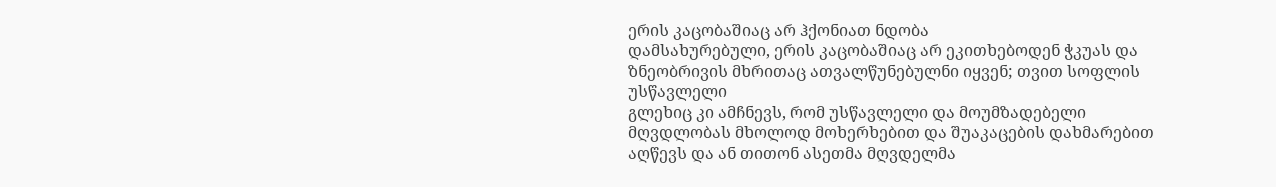ერის კაცობაშიაც არ ჰქონიათ ნდობა
დამსახურებული, ერის კაცობაშიაც არ ეკითხებოდენ ჭკუას და ზნეობრივის მხრითაც ათვალწუნებულნი იყვენ; თვით სოფლის უსწავლელი
გლეხიც კი ამჩნევს, რომ უსწავლელი და მოუმზადებელი
მღვდლობას მხოლოდ მოხერხებით და შუაკაცების დახმარებით აღწევს და ან თითონ ასეთმა მღვდელმა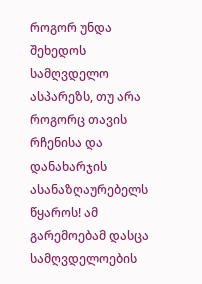როგორ უნდა შეხედოს სამღვდელო ასპარეზს, თუ არა როგორც თავის რჩენისა და დანახარჯის ასანაზღაურებელს წყაროს! ამ გარემოებამ დასცა სამღვდელოების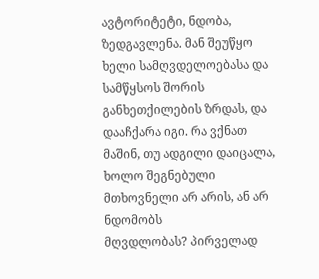ავტორიტეტი, ნდობა,
ზედგავლენა. მან შეუწყო ხელი სამღვდელოებასა და სამწყსოს შორის განხეთქილების ზრდას, და დააჩქარა იგი. რა ვქნათ მაშინ, თუ ადგილი დაიცალა, ხოლო შეგნებული მთხოვნელი არ არის, ან არ ნდომობს
მღვდლობას? პირველად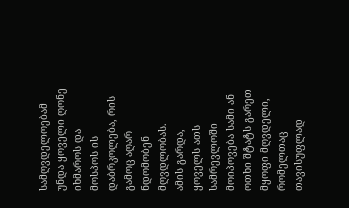სამღვდელოებამ უნდა ყოველი ღონე იხმაროს და მოსპოს ის დაბრკოლება, რის გამოც აღარ ნდომობენ მღვდლობას.
ამის გარდა, ყოველს ათს სამრევლოში მოიპოვება სამი ან ოთხი შტატს გარეთ მყოფი მღვდელი, რომელთაც თავისუფლად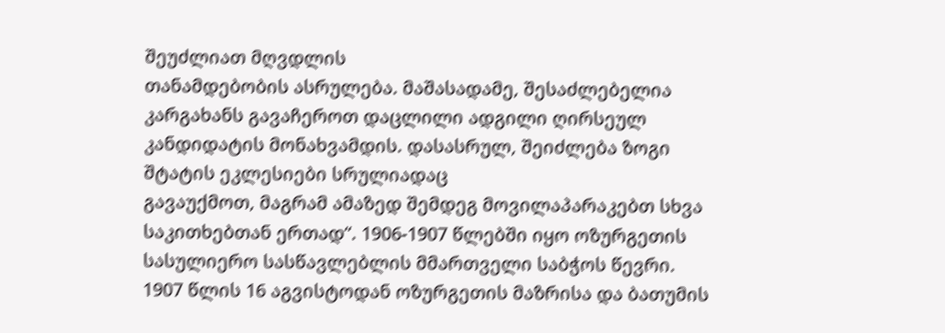შეუძლიათ მღვდლის
თანამდებობის ასრულება. მაშასადამე, შესაძლებელია კარგახანს გავაჩეროთ დაცლილი ადგილი ღირსეულ კანდიდატის მონახვამდის. დასასრულ, შეიძლება ზოგი შტატის ეკლესიები სრულიადაც
გავაუქმოთ, მაგრამ ამაზედ შემდეგ მოვილაპარაკებთ სხვა საკითხებთან ერთად“. 1906-1907 წლებში იყო ოზურგეთის სასულიერო სასწავლებლის მმართველი საბჭოს წევრი. 1907 წლის 16 აგვისტოდან ოზურგეთის მაზრისა და ბათუმის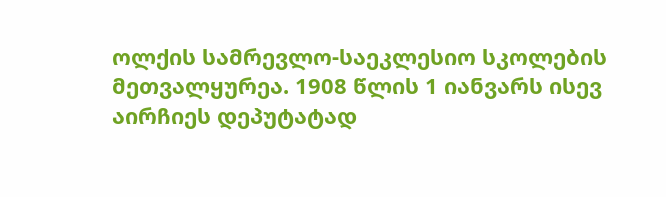ოლქის სამრევლო-საეკლესიო სკოლების
მეთვალყურეა. 1908 წლის 1 იანვარს ისევ აირჩიეს დეპუტატად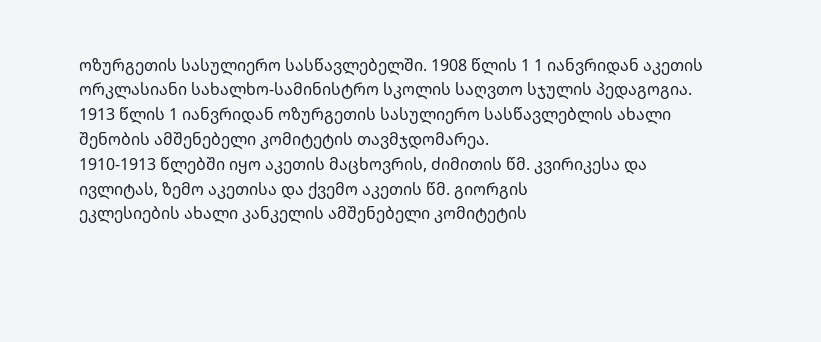ოზურგეთის სასულიერო სასწავლებელში. 1908 წლის 1 1 იანვრიდან აკეთის ორკლასიანი სახალხო-სამინისტრო სკოლის საღვთო სჯულის პედაგოგია. 1913 წლის 1 იანვრიდან ოზურგეთის სასულიერო სასწავლებლის ახალი შენობის ამშენებელი კომიტეტის თავმჯდომარეა.
1910-1913 წლებში იყო აკეთის მაცხოვრის, ძიმითის წმ. კვირიკესა და ივლიტას, ზემო აკეთისა და ქვემო აკეთის წმ. გიორგის
ეკლესიების ახალი კანკელის ამშენებელი კომიტეტის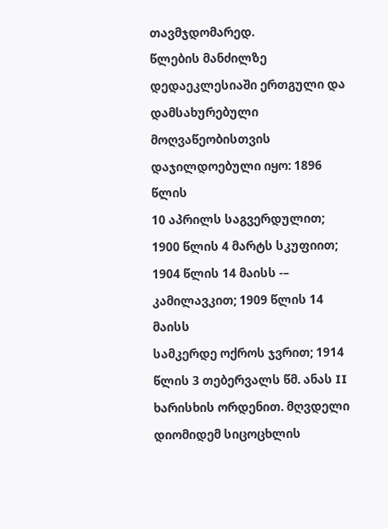თავმჯდომარედ.
წლების მანძილზე დედაეკლესიაში ერთგული და დამსახურებული მოღვაწეობისთვის დაჯილდოებული იყო: 1896 წლის
10 აპრილს საგვერდულით; 1900 წლის 4 მარტს სკუფიით; 1904 წლის 14 მაისს -– კამილავკით; 1909 წლის 14 მაისს
სამკერდე ოქროს ჯვრით; 1914 წლის 3 თებერვალს წმ. ანას II ხარისხის ორდენით. მღვდელი დიომიდემ სიცოცხლის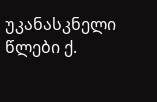უკანასკნელი წლები ქ.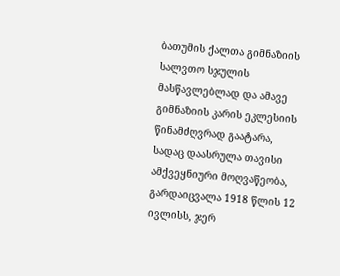ბათუმის ქალთა გიმნაზიის სალვთო სჯულის მასწავლებლად და ამავე
გიმნაზიის კარის ეკლესიის წინამძღვრად გაატარა,
სადაც დაასრულა თავისი ამქვეყნიური მოღვაწეობა, გარდაიცვალა 1918 წლის 12 ივლისს, ჯერ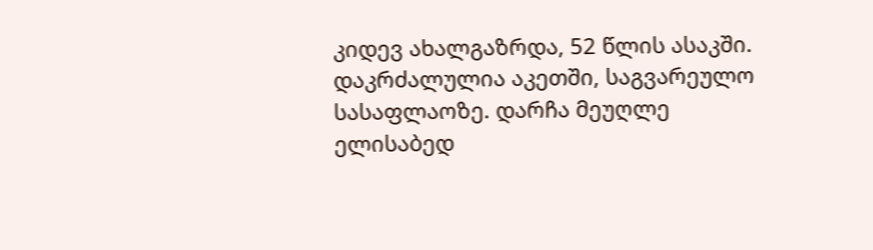კიდევ ახალგაზრდა, 52 წლის ასაკში. დაკრძალულია აკეთში, საგვარეულო სასაფლაოზე. დარჩა მეუღლე ელისაბედ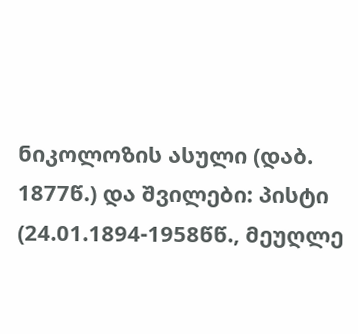ნიკოლოზის ასული (დაბ. 1877წ.) და შვილები: პისტი (24.01.1894-1958წწ., მეუღლე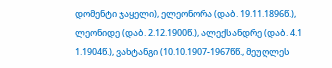დომენტი ჯაყელი), ელეონორა (დაბ. 19.11.1896წ.), ლეონიდე (დაბ. 2.12.1900წ.), ალექსანდრე (დაბ. 4.1 1.1904წ.), ვახტანგი (10.10.1907-1967წწ., მეუღლეს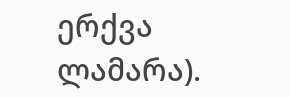ერქვა ლამარა).